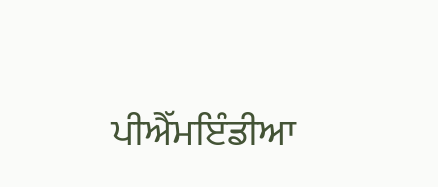ਪੀਐੱਮਇੰਡੀਆ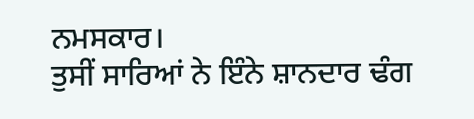ਨਮਸਕਾਰ।
ਤੁਸੀਂ ਸਾਰਿਆਂ ਨੇ ਇੰਨੇ ਸ਼ਾਨਦਾਰ ਢੰਗ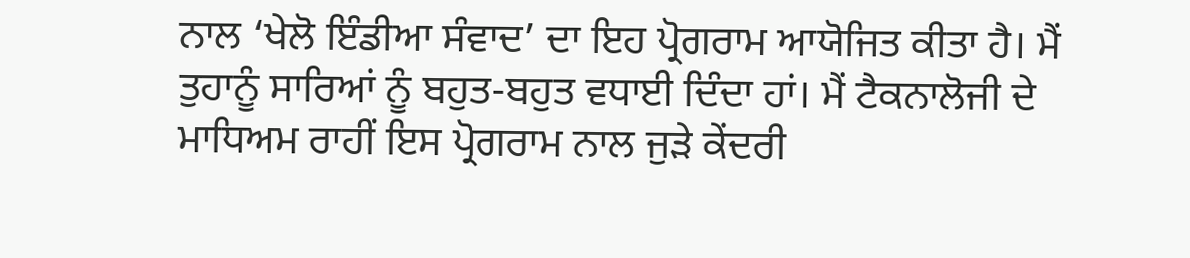ਨਾਲ ‘ਖੇਲੋ ਇੰਡੀਆ ਸੰਵਾਦ’ ਦਾ ਇਹ ਪ੍ਰੋਗਰਾਮ ਆਯੋਜਿਤ ਕੀਤਾ ਹੈ। ਮੈਂ ਤੁਹਾਨੂੰ ਸਾਰਿਆਂ ਨੂੰ ਬਹੁਤ-ਬਹੁਤ ਵਧਾਈ ਦਿੰਦਾ ਹਾਂ। ਮੈਂ ਟੈਕਨਾਲੋਜੀ ਦੇ ਮਾਧਿਅਮ ਰਾਹੀਂ ਇਸ ਪ੍ਰੋਗਰਾਮ ਨਾਲ ਜੁੜੇ ਕੇਂਦਰੀ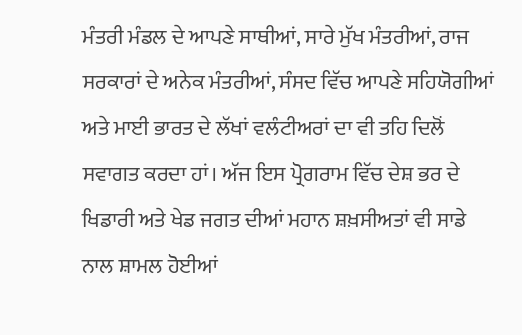ਮੰਤਰੀ ਮੰਡਲ ਦੇ ਆਪਣੇ ਸਾਥੀਆਂ, ਸਾਰੇ ਮੁੱਖ ਮੰਤਰੀਆਂ, ਰਾਜ ਸਰਕਾਰਾਂ ਦੇ ਅਨੇਕ ਮੰਤਰੀਆਂ, ਸੰਸਦ ਵਿੱਚ ਆਪਣੇ ਸਹਿਯੋਗੀਆਂ ਅਤੇ ਮਾਈ ਭਾਰਤ ਦੇ ਲੱਖਾਂ ਵਲੰਟੀਅਰਾਂ ਦਾ ਵੀ ਤਹਿ ਦਿਲੋਂ ਸਵਾਗਤ ਕਰਦਾ ਹਾਂ। ਅੱਜ ਇਸ ਪ੍ਰੋਗਰਾਮ ਵਿੱਚ ਦੇਸ਼ ਭਰ ਦੇ ਖਿਡਾਰੀ ਅਤੇ ਖੇਡ ਜਗਤ ਦੀਆਂ ਮਹਾਨ ਸ਼ਖ਼ਸੀਅਤਾਂ ਵੀ ਸਾਡੇ ਨਾਲ ਸ਼ਾਮਲ ਹੋਈਆਂ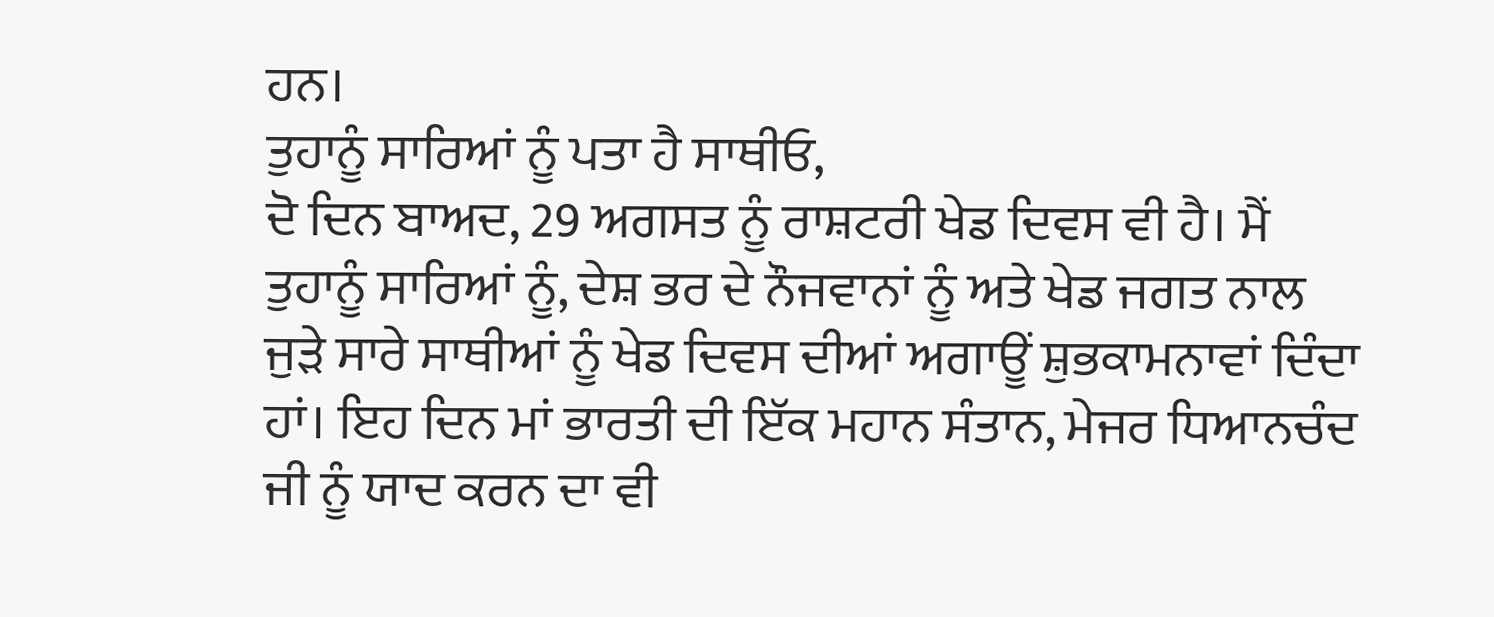ਹਨ।
ਤੁਹਾਨੂੰ ਸਾਰਿਆਂ ਨੂੰ ਪਤਾ ਹੈ ਸਾਥੀਓ,
ਦੋ ਦਿਨ ਬਾਅਦ, 29 ਅਗਸਤ ਨੂੰ ਰਾਸ਼ਟਰੀ ਖੇਡ ਦਿਵਸ ਵੀ ਹੈ। ਮੈਂ ਤੁਹਾਨੂੰ ਸਾਰਿਆਂ ਨੂੰ, ਦੇਸ਼ ਭਰ ਦੇ ਨੌਜਵਾਨਾਂ ਨੂੰ ਅਤੇ ਖੇਡ ਜਗਤ ਨਾਲ ਜੁੜੇ ਸਾਰੇ ਸਾਥੀਆਂ ਨੂੰ ਖੇਡ ਦਿਵਸ ਦੀਆਂ ਅਗਾਊਂ ਸ਼ੁਭਕਾਮਨਾਵਾਂ ਦਿੰਦਾ ਹਾਂ। ਇਹ ਦਿਨ ਮਾਂ ਭਾਰਤੀ ਦੀ ਇੱਕ ਮਹਾਨ ਸੰਤਾਨ, ਮੇਜਰ ਧਿਆਨਚੰਦ ਜੀ ਨੂੰ ਯਾਦ ਕਰਨ ਦਾ ਵੀ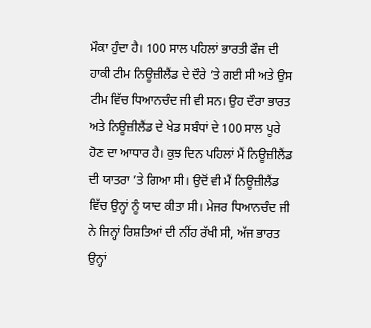ਮੌਕਾ ਹੁੰਦਾ ਹੈ। 100 ਸਾਲ ਪਹਿਲਾਂ ਭਾਰਤੀ ਫੌਜ ਦੀ ਹਾਕੀ ਟੀਮ ਨਿਊਜ਼ੀਲੈਂਡ ਦੇ ਦੌਰੇ ’ਤੇ ਗਈ ਸੀ ਅਤੇ ਉਸ ਟੀਮ ਵਿੱਚ ਧਿਆਨਚੰਦ ਜੀ ਵੀ ਸਨ। ਉਹ ਦੌਰਾ ਭਾਰਤ ਅਤੇ ਨਿਊਜ਼ੀਲੈਂਡ ਦੇ ਖੇਡ ਸਬੰਧਾਂ ਦੇ 100 ਸਾਲ ਪੂਰੇ ਹੋਣ ਦਾ ਆਧਾਰ ਹੈ। ਕੁਝ ਦਿਨ ਪਹਿਲਾਂ ਮੈਂ ਨਿਊਜ਼ੀਲੈਂਡ ਦੀ ਯਾਤਰਾ ’ਤੇ ਗਿਆ ਸੀ। ਉਦੋਂ ਵੀ ਮੈਂ ਨਿਊਜ਼ੀਲੈਂਡ ਵਿੱਚ ਉਨ੍ਹਾਂ ਨੂੰ ਯਾਦ ਕੀਤਾ ਸੀ। ਮੇਜਰ ਧਿਆਨਚੰਦ ਜੀ ਨੇ ਜਿਨ੍ਹਾਂ ਰਿਸ਼ਤਿਆਂ ਦੀ ਨੀਂਹ ਰੱਖੀ ਸੀ, ਅੱਜ ਭਾਰਤ ਉਨ੍ਹਾਂ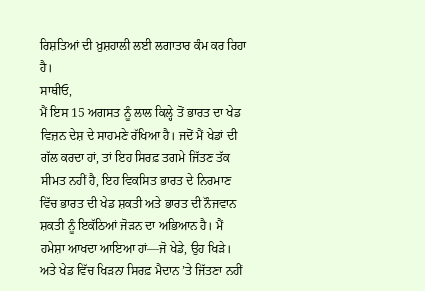ਰਿਸ਼ਤਿਆਂ ਦੀ ਖ਼ੁਸ਼ਹਾਲੀ ਲਈ ਲਗਾਤਾਰ ਕੰਮ ਕਰ ਰਿਹਾ ਹੈ।
ਸਾਥੀਓ,
ਮੈਂ ਇਸ 15 ਅਗਸਤ ਨੂੰ ਲਾਲ ਕਿਲ੍ਹੇ ਤੋਂ ਭਾਰਤ ਦਾ ਖੇਡ ਵਿਜ਼ਨ ਦੇਸ਼ ਦੇ ਸਾਹਮਣੇ ਰੱਖਿਆ ਹੈ। ਜਦੋਂ ਮੈਂ ਖੇਡਾਂ ਦੀ ਗੱਲ ਕਰਦਾ ਹਾਂ, ਤਾਂ ਇਹ ਸਿਰਫ਼ ਤਗਮੇ ਜਿੱਤਣ ਤੱਕ ਸੀਮਤ ਨਹੀਂ ਹੈ, ਇਹ ਵਿਕਸਿਤ ਭਾਰਤ ਦੇ ਨਿਰਮਾਣ ਵਿੱਚ ਭਾਰਤ ਦੀ ਖੇਡ ਸ਼ਕਤੀ ਅਤੇ ਭਾਰਤ ਦੀ ਨੌਜਵਾਨ ਸ਼ਕਤੀ ਨੂੰ ਇਕੱਠਿਆਂ ਜੋੜਨ ਦਾ ਅਭਿਆਨ ਹੈ। ਮੈਂ ਹਮੇਸ਼ਾ ਆਖਦਾ ਆਇਆ ਹਾਂ—ਜੋ ਖੇਡੇ, ਉਹ ਖਿੜੇ। ਅਤੇ ਖੇਡ ਵਿੱਚ ਖਿੜਨਾ ਸਿਰਫ਼ ਮੈਦਾਨ ’ਤੇ ਜਿੱਤਣਾ ਨਹੀਂ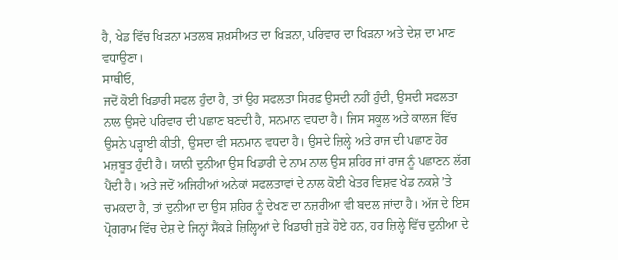ਹੈ, ਖੇਡ ਵਿੱਚ ਖਿੜਨਾ ਮਤਲਬ ਸ਼ਖ਼ਸੀਅਤ ਦਾ ਖਿੜਨਾ, ਪਰਿਵਾਰ ਦਾ ਖਿੜਨਾ ਅਤੇ ਦੇਸ਼ ਦਾ ਮਾਣ ਵਧਾਉਣਾ।
ਸਾਥੀਓ,
ਜਦੋਂ ਕੋਈ ਖਿਡਾਰੀ ਸਫਲ ਹੁੰਦਾ ਹੈ, ਤਾਂ ਉਹ ਸਫਲਤਾ ਸਿਰਫ਼ ਉਸਦੀ ਨਹੀਂ ਹੁੰਦੀ, ਉਸਦੀ ਸਫਲਤਾ ਨਾਲ ਉਸਦੇ ਪਰਿਵਾਰ ਦੀ ਪਛਾਣ ਬਣਦੀ ਹੈ, ਸਨਮਾਨ ਵਧਦਾ ਹੈ। ਜਿਸ ਸਕੂਲ ਅਤੇ ਕਾਲਜ ਵਿੱਚ ਉਸਨੇ ਪੜ੍ਹਾਈ ਕੀਤੀ, ਉਸਦਾ ਵੀ ਸਨਮਾਨ ਵਧਦਾ ਹੈ। ਉਸਦੇ ਜ਼ਿਲ੍ਹੇ ਅਤੇ ਰਾਜ ਦੀ ਪਛਾਣ ਹੋਰ ਮਜ਼ਬੂਤ ਹੁੰਦੀ ਹੈ। ਯਾਨੀ ਦੁਨੀਆ ਉਸ ਖਿਡਾਰੀ ਦੇ ਨਾਮ ਨਾਲ ਉਸ ਸ਼ਹਿਰ ਜਾਂ ਰਾਜ ਨੂੰ ਪਛਾਣਨ ਲੱਗ ਪੈਂਦੀ ਹੈ। ਅਤੇ ਜਦੋਂ ਅਜਿਹੀਆਂ ਅਨੇਕਾਂ ਸਫਲਤਾਵਾਂ ਦੇ ਨਾਲ ਕੋਈ ਖੇਤਰ ਵਿਸ਼ਵ ਖੇਡ ਨਕਸ਼ੇ ’ਤੇ ਚਮਕਦਾ ਹੈ, ਤਾਂ ਦੁਨੀਆ ਦਾ ਉਸ ਸ਼ਹਿਰ ਨੂੰ ਦੇਖਣ ਦਾ ਨਜ਼ਰੀਆ ਵੀ ਬਦਲ ਜਾਂਦਾ ਹੈ। ਅੱਜ ਦੇ ਇਸ ਪ੍ਰੋਗਰਾਮ ਵਿੱਚ ਦੇਸ਼ ਦੇ ਜਿਨ੍ਹਾਂ ਸੈਂਕੜੇ ਜ਼ਿਲ੍ਹਿਆਂ ਦੇ ਖਿਡਾਰੀ ਜੁੜੇ ਹੋਏ ਹਨ, ਹਰ ਜ਼ਿਲ੍ਹੇ ਵਿੱਚ ਦੁਨੀਆ ਦੇ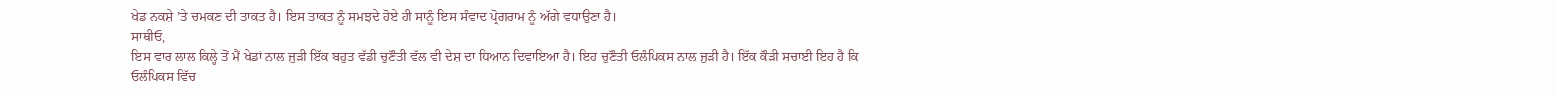ਖੇਡ ਨਕਸ਼ੇ ’ਤੇ ਚਮਕਣ ਦੀ ਤਾਕਤ ਹੈ। ਇਸ ਤਾਕਤ ਨੂੰ ਸਮਝਦੇ ਹੋਏ ਹੀ ਸਾਨੂੰ ਇਸ ਸੰਵਾਦ ਪ੍ਰੋਗਰਾਮ ਨੂੰ ਅੱਗੇ ਵਧਾਉਣਾ ਹੈ।
ਸਾਥੀਓ,
ਇਸ ਵਾਰ ਲਾਲ ਕਿਲ੍ਹੇ ਤੋਂ ਮੈਂ ਖੇਡਾਂ ਨਾਲ ਜੁੜੀ ਇੱਕ ਬਹੁਤ ਵੱਡੀ ਚੁਣੌਤੀ ਵੱਲ ਵੀ ਦੇਸ਼ ਦਾ ਧਿਆਨ ਦਿਵਾਇਆ ਹੈ। ਇਹ ਚੁਣੌਤੀ ਓਲੰਪਿਕਸ ਨਾਲ ਜੁੜੀ ਹੈ। ਇੱਕ ਕੌੜੀ ਸਚਾਈ ਇਹ ਹੈ ਕਿ ਓਲੰਪਿਕਸ ਵਿੱਚ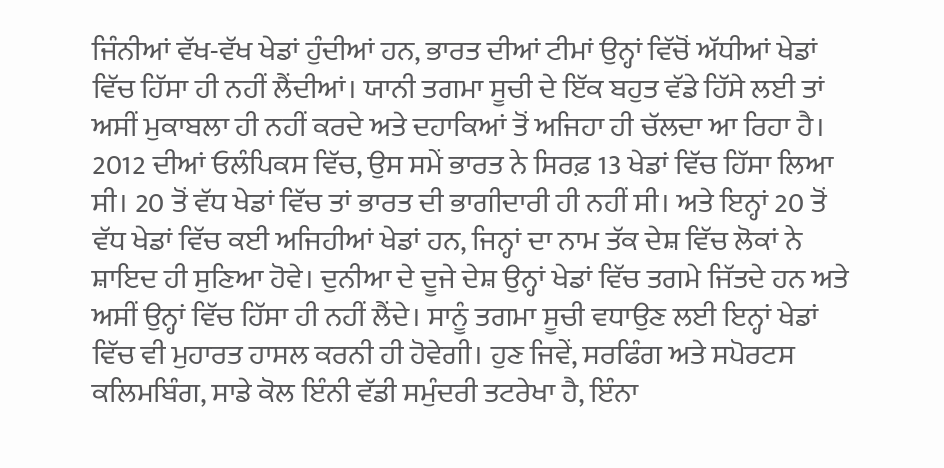ਜਿੰਨੀਆਂ ਵੱਖ-ਵੱਖ ਖੇਡਾਂ ਹੁੰਦੀਆਂ ਹਨ, ਭਾਰਤ ਦੀਆਂ ਟੀਮਾਂ ਉਨ੍ਹਾਂ ਵਿੱਚੋਂ ਅੱਧੀਆਂ ਖੇਡਾਂ ਵਿੱਚ ਹਿੱਸਾ ਹੀ ਨਹੀਂ ਲੈਂਦੀਆਂ। ਯਾਨੀ ਤਗਮਾ ਸੂਚੀ ਦੇ ਇੱਕ ਬਹੁਤ ਵੱਡੇ ਹਿੱਸੇ ਲਈ ਤਾਂ ਅਸੀਂ ਮੁਕਾਬਲਾ ਹੀ ਨਹੀਂ ਕਰਦੇ ਅਤੇ ਦਹਾਕਿਆਂ ਤੋਂ ਅਜਿਹਾ ਹੀ ਚੱਲਦਾ ਆ ਰਿਹਾ ਹੈ। 2012 ਦੀਆਂ ਓਲੰਪਿਕਸ ਵਿੱਚ, ਉਸ ਸਮੇਂ ਭਾਰਤ ਨੇ ਸਿਰਫ਼ 13 ਖੇਡਾਂ ਵਿੱਚ ਹਿੱਸਾ ਲਿਆ ਸੀ। 20 ਤੋਂ ਵੱਧ ਖੇਡਾਂ ਵਿੱਚ ਤਾਂ ਭਾਰਤ ਦੀ ਭਾਗੀਦਾਰੀ ਹੀ ਨਹੀਂ ਸੀ। ਅਤੇ ਇਨ੍ਹਾਂ 20 ਤੋਂ ਵੱਧ ਖੇਡਾਂ ਵਿੱਚ ਕਈ ਅਜਿਹੀਆਂ ਖੇਡਾਂ ਹਨ, ਜਿਨ੍ਹਾਂ ਦਾ ਨਾਮ ਤੱਕ ਦੇਸ਼ ਵਿੱਚ ਲੋਕਾਂ ਨੇ ਸ਼ਾਇਦ ਹੀ ਸੁਣਿਆ ਹੋਵੇ। ਦੁਨੀਆ ਦੇ ਦੂਜੇ ਦੇਸ਼ ਉਨ੍ਹਾਂ ਖੇਡਾਂ ਵਿੱਚ ਤਗਮੇ ਜਿੱਤਦੇ ਹਨ ਅਤੇ ਅਸੀਂ ਉਨ੍ਹਾਂ ਵਿੱਚ ਹਿੱਸਾ ਹੀ ਨਹੀਂ ਲੈਂਦੇ। ਸਾਨੂੰ ਤਗਮਾ ਸੂਚੀ ਵਧਾਉਣ ਲਈ ਇਨ੍ਹਾਂ ਖੇਡਾਂ ਵਿੱਚ ਵੀ ਮੁਹਾਰਤ ਹਾਸਲ ਕਰਨੀ ਹੀ ਹੋਵੇਗੀ। ਹੁਣ ਜਿਵੇਂ, ਸਰਫਿੰਗ ਅਤੇ ਸਪੋਰਟਸ ਕਲਿਮਬਿੰਗ, ਸਾਡੇ ਕੋਲ ਇੰਨੀ ਵੱਡੀ ਸਮੁੰਦਰੀ ਤਟਰੇਖਾ ਹੈ, ਇੰਨਾ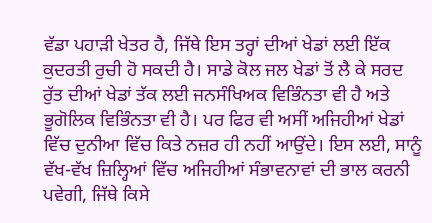ਵੱਡਾ ਪਹਾੜੀ ਖੇਤਰ ਹੈ, ਜਿੱਥੇ ਇਸ ਤਰ੍ਹਾਂ ਦੀਆਂ ਖੇਡਾਂ ਲਈ ਇੱਕ ਕੁਦਰਤੀ ਰੁਚੀ ਹੋ ਸਕਦੀ ਹੈ। ਸਾਡੇ ਕੋਲ ਜਲ ਖੇਡਾਂ ਤੋਂ ਲੈ ਕੇ ਸਰਦ ਰੁੱਤ ਦੀਆਂ ਖੇਡਾਂ ਤੱਕ ਲਈ ਜਨਸੰਖਿਅਕ ਵਿਭਿੰਨਤਾ ਵੀ ਹੈ ਅਤੇ ਭੂਗੋਲਿਕ ਵਿਭਿੰਨਤਾ ਵੀ ਹੈ। ਪਰ ਫਿਰ ਵੀ ਅਸੀਂ ਅਜਿਹੀਆਂ ਖੇਡਾਂ ਵਿੱਚ ਦੁਨੀਆ ਵਿੱਚ ਕਿਤੇ ਨਜ਼ਰ ਹੀ ਨਹੀਂ ਆਉਂਦੇ। ਇਸ ਲਈ, ਸਾਨੂੰ ਵੱਖ-ਵੱਖ ਜ਼ਿਲ੍ਹਿਆਂ ਵਿੱਚ ਅਜਿਹੀਆਂ ਸੰਭਾਵਨਾਵਾਂ ਦੀ ਭਾਲ ਕਰਨੀ ਪਵੇਗੀ, ਜਿੱਥੇ ਕਿਸੇ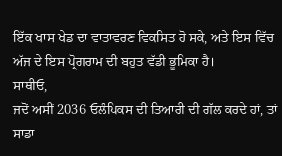ਇੱਕ ਖਾਸ ਖੇਡ ਦਾ ਵਾਤਾਵਰਣ ਵਿਕਸਿਤ ਹੋ ਸਕੇ, ਅਤੇ ਇਸ ਵਿੱਚ ਅੱਜ ਦੇ ਇਸ ਪ੍ਰੋਗਰਾਮ ਦੀ ਬਹੁਤ ਵੱਡੀ ਭੂਮਿਕਾ ਹੈ।
ਸਾਥੀਓ,
ਜਦੋਂ ਅਸੀਂ 2036 ਓਲੰਪਿਕਸ ਦੀ ਤਿਆਰੀ ਦੀ ਗੱਲ ਕਰਦੇ ਹਾਂ, ਤਾਂ ਸਾਡਾ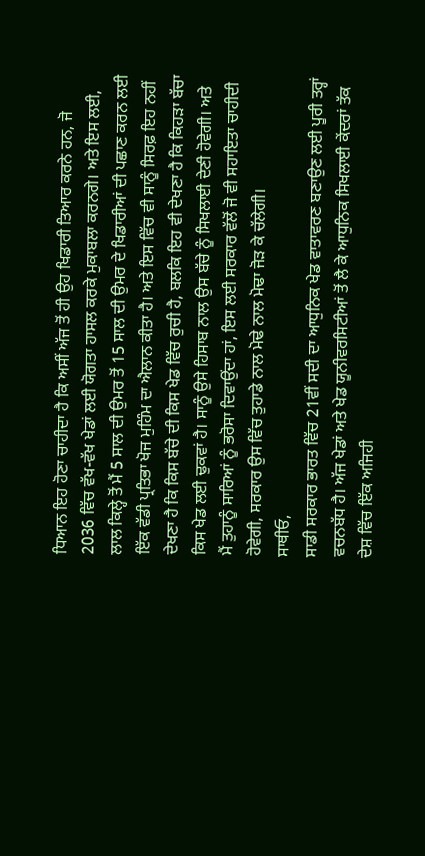ਧਿਆਨ ਇਹ ਹੋਣਾ ਚਾਹੀਦਾ ਹੈ ਕਿ ਅਸੀਂ ਅੱਜ ਤੋਂ ਹੀ ਉਹ ਖਿਡਾਰੀ ਤਿਆਰ ਕਰਨੇ ਹਨ, ਜੋ 2036 ਵਿੱਚ ਵੱਖ-ਵੱਖ ਖੇਡਾਂ ਲਈ ਯੋਗਤਾ ਹਾਸਲ ਕਰਕੇ ਮੁਕਾਬਲਾ ਕਰਨਗੇ। ਅਤੇ ਇਸ ਲਈ, ਲਾਲ ਕਿਲ੍ਹੇ ਤੋਂ ਮੈਂ 5 ਸਾਲ ਦੀ ਉਮਰ ਤੋਂ 15 ਸਾਲ ਦੀ ਉਮਰ ਦੇ ਖਿਡਾਰੀਆਂ ਦੀ ਪਛਾਣ ਕਰਨ ਲਈ ਇੱਕ ਵੱਡੀ ਪ੍ਰਤਿਭਾ ਖੋਜ ਮੁਹਿੰਮ ਦਾ ਐਲਾਨ ਕੀਤਾ ਹੈ। ਅਤੇ ਇਸ ਵਿੱਚ ਵੀ ਸਾਨੂੰ ਸਿਰਫ਼ ਇਹ ਨਹੀਂ ਦੇਖਣਾ ਹੈ ਕਿ ਕਿਸ ਬੱਚੇ ਦੀ ਕਿਸ ਖੇਡ ਵਿੱਚ ਰੁਚੀ ਹੈ, ਬਲਕਿ ਇਹ ਵੀ ਦੇਖਣਾ ਹੈ ਕਿ ਕਿਹੜਾ ਬੱਚਾ ਕਿਸ ਖੇਡ ਲਈ ਢੁਕਵਾਂ ਹੈ। ਸਾਨੂੰ ਉਸੇ ਹਿਸਾਬ ਨਾਲ ਉਸ ਬੱਚੇ ਨੂੰ ਸਿਖਲਾਈ ਦੇਣੀ ਹੋਵੇਗੀ। ਅਤੇ ਮੈਂ ਤੁਹਾਨੂੰ ਸਾਰਿਆਂ ਨੂੰ ਭਰੋਸਾ ਦਿਵਾਉਂਦਾ ਹਾਂ, ਇਸ ਲਈ ਸਰਕਾਰ ਵੱਲੋਂ ਜੋ ਵੀ ਸਹਾਇਤਾ ਚਾਹੀਦੀ ਹੋਵੇਗੀ, ਸਰਕਾਰ ਉਸ ਵਿੱਚ ਤੁਹਾਡੇ ਨਾਲ ਮੋਢੇ ਨਾਲ ਮੋਢਾ ਜੋੜ ਕੇ ਚੱਲੇਗੀ।
ਸਾਥੀਓ,
ਸਾਡੀ ਸਰਕਾਰ ਭਾਰਤ ਵਿੱਚ 21ਵੀਂ ਸਦੀ ਦਾ ਆਧੁਨਿਕ ਖੇਡ ਵਾਤਾਵਰਣ ਬਣਾਉਣ ਲਈ ਪੂਰੀ ਤਰ੍ਹਾਂ ਵਚਨਬੱਧ ਹੈ। ਅੱਜ ਖੇਡਾਂ ਅਤੇ ਖੇਡ ਯੂਨੀਵਰਸਿਟੀਆਂ ਤੋਂ ਲੈ ਕੇ ਆਧੁਨਿਕ ਸਿਖਲਾਈ ਕੇਂਦਰਾਂ ਤੱਕ ਦੇਸ਼ ਵਿੱਚ ਇੱਕ ਅਜਿਹੀ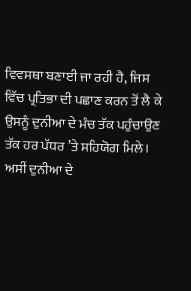ਵਿਵਸਥਾ ਬਣਾਈ ਜਾ ਰਹੀ ਹੈ, ਜਿਸ ਵਿੱਚ ਪ੍ਰਤਿਭਾ ਦੀ ਪਛਾਣ ਕਰਨ ਤੋਂ ਲੈ ਕੇ ਉਸਨੂੰ ਦੁਨੀਆ ਦੇ ਮੰਚ ਤੱਕ ਪਹੁੰਚਾਉਣ ਤੱਕ ਹਰ ਪੱਧਰ ’ਤੇ ਸਹਿਯੋਗ ਮਿਲੇ। ਅਸੀਂ ਦੁਨੀਆ ਦੇ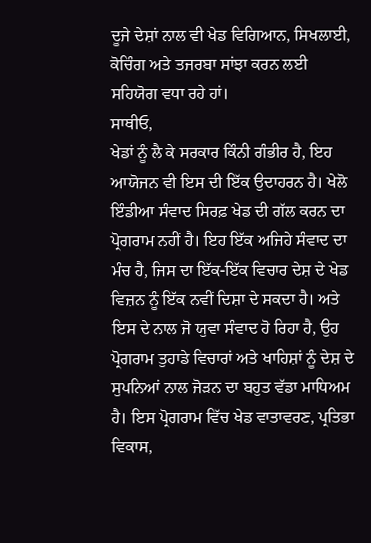ਦੂਜੇ ਦੇਸ਼ਾਂ ਨਾਲ ਵੀ ਖੇਡ ਵਿਗਿਆਨ, ਸਿਖਲਾਈ, ਕੋਚਿੰਗ ਅਤੇ ਤਜਰਬਾ ਸਾਂਝਾ ਕਰਨ ਲਈ ਸਹਿਯੋਗ ਵਧਾ ਰਹੇ ਹਾਂ।
ਸਾਥੀਓ,
ਖੇਡਾਂ ਨੂੰ ਲੈ ਕੇ ਸਰਕਾਰ ਕਿੰਨੀ ਗੰਭੀਰ ਹੈ, ਇਹ ਆਯੋਜਨ ਵੀ ਇਸ ਦੀ ਇੱਕ ਉਦਾਹਰਨ ਹੈ। ਖੇਲੋ ਇੰਡੀਆ ਸੰਵਾਦ ਸਿਰਫ਼ ਖੇਡ ਦੀ ਗੱਲ ਕਰਨ ਦਾ ਪ੍ਰੋਗਰਾਮ ਨਹੀਂ ਹੈ। ਇਹ ਇੱਕ ਅਜਿਹੇ ਸੰਵਾਦ ਦਾ ਮੰਚ ਹੈ, ਜਿਸ ਦਾ ਇੱਕ-ਇੱਕ ਵਿਚਾਰ ਦੇਸ਼ ਦੇ ਖੇਡ ਵਿਜ਼ਨ ਨੂੰ ਇੱਕ ਨਵੀਂ ਦਿਸ਼ਾ ਦੇ ਸਕਦਾ ਹੈ। ਅਤੇ ਇਸ ਦੇ ਨਾਲ ਜੋ ਯੁਵਾ ਸੰਵਾਦ ਹੋ ਰਿਹਾ ਹੈ, ਉਹ ਪ੍ਰੋਗਰਾਮ ਤੁਹਾਡੇ ਵਿਚਾਰਾਂ ਅਤੇ ਖਾਹਿਸ਼ਾਂ ਨੂੰ ਦੇਸ਼ ਦੇ ਸੁਪਨਿਆਂ ਨਾਲ ਜੋੜਨ ਦਾ ਬਹੁਤ ਵੱਡਾ ਮਾਧਿਅਮ ਹੈ। ਇਸ ਪ੍ਰੋਗਰਾਮ ਵਿੱਚ ਖੇਡ ਵਾਤਾਵਰਣ, ਪ੍ਰਤਿਭਾ ਵਿਕਾਸ,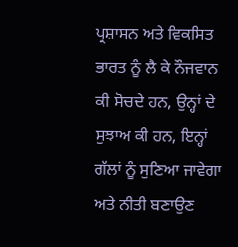ਪ੍ਰਸ਼ਾਸਨ ਅਤੇ ਵਿਕਸਿਤ ਭਾਰਤ ਨੂੰ ਲੈ ਕੇ ਨੌਜਵਾਨ ਕੀ ਸੋਚਦੇ ਹਨ, ਉਨ੍ਹਾਂ ਦੇ ਸੁਝਾਅ ਕੀ ਹਨ, ਇਨ੍ਹਾਂ ਗੱਲਾਂ ਨੂੰ ਸੁਣਿਆ ਜਾਵੇਗਾ ਅਤੇ ਨੀਤੀ ਬਣਾਉਣ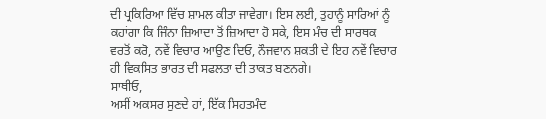ਦੀ ਪ੍ਰਕਿਰਿਆ ਵਿੱਚ ਸ਼ਾਮਲ ਕੀਤਾ ਜਾਵੇਗਾ। ਇਸ ਲਈ, ਤੁਹਾਨੂੰ ਸਾਰਿਆਂ ਨੂੰ ਕਹਾਂਗਾ ਕਿ ਜਿੰਨਾ ਜ਼ਿਆਦਾ ਤੋਂ ਜ਼ਿਆਦਾ ਹੋ ਸਕੇ, ਇਸ ਮੰਚ ਦੀ ਸਾਰਥਕ ਵਰਤੋਂ ਕਰੋ, ਨਵੇਂ ਵਿਚਾਰ ਆਉਣ ਦਿਓ, ਨੌਜਵਾਨ ਸ਼ਕਤੀ ਦੇ ਇਹ ਨਵੇਂ ਵਿਚਾਰ ਹੀ ਵਿਕਸਿਤ ਭਾਰਤ ਦੀ ਸਫਲਤਾ ਦੀ ਤਾਕਤ ਬਣਨਗੇ।
ਸਾਥੀਓ,
ਅਸੀਂ ਅਕਸਰ ਸੁਣਦੇ ਹਾਂ, ਇੱਕ ਸਿਹਤਮੰਦ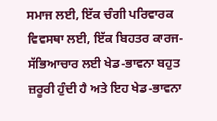ਸਮਾਜ ਲਈ, ਇੱਕ ਚੰਗੀ ਪਰਿਵਾਰਕ ਵਿਵਸਥਾ ਲਈ, ਇੱਕ ਬਿਹਤਰ ਕਾਰਜ-ਸੱਭਿਆਚਾਰ ਲਈ ਖੇਡ-ਭਾਵਨਾ ਬਹੁਤ ਜ਼ਰੂਰੀ ਹੁੰਦੀ ਹੈ ਅਤੇ ਇਹ ਖੇਡ-ਭਾਵਨਾ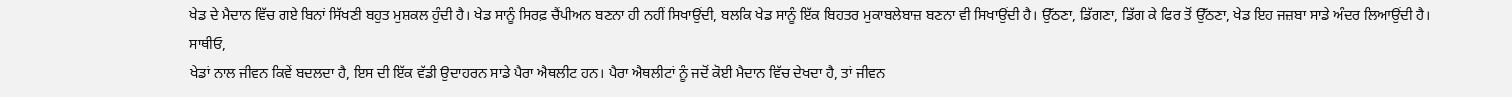ਖੇਡ ਦੇ ਮੈਦਾਨ ਵਿੱਚ ਗਏ ਬਿਨਾਂ ਸਿੱਖਣੀ ਬਹੁਤ ਮੁਸ਼ਕਲ ਹੁੰਦੀ ਹੈ। ਖੇਡ ਸਾਨੂੰ ਸਿਰਫ਼ ਚੈਂਪੀਅਨ ਬਣਨਾ ਹੀ ਨਹੀਂ ਸਿਖਾਉਂਦੀ, ਬਲਕਿ ਖੇਡ ਸਾਨੂੰ ਇੱਕ ਬਿਹਤਰ ਮੁਕਾਬਲੇਬਾਜ਼ ਬਣਨਾ ਵੀ ਸਿਖਾਉਂਦੀ ਹੈ। ਉੱਠਣਾ, ਡਿੱਗਣਾ, ਡਿੱਗ ਕੇ ਫਿਰ ਤੋਂ ਉੱਠਣਾ, ਖੇਡ ਇਹ ਜਜ਼ਬਾ ਸਾਡੇ ਅੰਦਰ ਲਿਆਉਂਦੀ ਹੈ।
ਸਾਥੀਓ,
ਖੇਡਾਂ ਨਾਲ ਜੀਵਨ ਕਿਵੇਂ ਬਦਲਦਾ ਹੈ, ਇਸ ਦੀ ਇੱਕ ਵੱਡੀ ਉਦਾਹਰਨ ਸਾਡੇ ਪੈਰਾ ਐਥਲੀਟ ਹਨ। ਪੈਰਾ ਐਥਲੀਟਾਂ ਨੂੰ ਜਦੋਂ ਕੋਈ ਮੈਦਾਨ ਵਿੱਚ ਦੇਖਦਾ ਹੈ, ਤਾਂ ਜੀਵਨ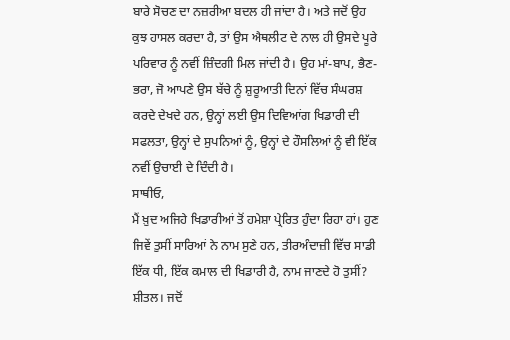ਬਾਰੇ ਸੋਚਣ ਦਾ ਨਜ਼ਰੀਆ ਬਦਲ ਹੀ ਜਾਂਦਾ ਹੈ। ਅਤੇ ਜਦੋਂ ਉਹ ਕੁਝ ਹਾਸਲ ਕਰਦਾ ਹੈ, ਤਾਂ ਉਸ ਐਥਲੀਟ ਦੇ ਨਾਲ ਹੀ ਉਸਦੇ ਪੂਰੇ ਪਰਿਵਾਰ ਨੂੰ ਨਵੀਂ ਜ਼ਿੰਦਗੀ ਮਿਲ ਜਾਂਦੀ ਹੈ। ਉਹ ਮਾਂ-ਬਾਪ, ਭੈਣ-ਭਰਾ, ਜੋ ਆਪਣੇ ਉਸ ਬੱਚੇ ਨੂੰ ਸ਼ੁਰੂਆਤੀ ਦਿਨਾਂ ਵਿੱਚ ਸੰਘਰਸ਼ ਕਰਦੇ ਦੇਖਦੇ ਹਨ, ਉਨ੍ਹਾਂ ਲਈ ਉਸ ਦਿਵਿਆਂਗ ਖਿਡਾਰੀ ਦੀ ਸਫਲਤਾ, ਉਨ੍ਹਾਂ ਦੇ ਸੁਪਨਿਆਂ ਨੂੰ, ਉਨ੍ਹਾਂ ਦੇ ਹੌਸਲਿਆਂ ਨੂੰ ਵੀ ਇੱਕ ਨਵੀਂ ਉਚਾਈ ਦੇ ਦਿੰਦੀ ਹੈ।
ਸਾਥੀਓ,
ਮੈਂ ਖ਼ੁਦ ਅਜਿਹੇ ਖਿਡਾਰੀਆਂ ਤੋਂ ਹਮੇਸ਼ਾ ਪ੍ਰੇਰਿਤ ਹੁੰਦਾ ਰਿਹਾ ਹਾਂ। ਹੁਣ ਜਿਵੇਂ ਤੁਸੀਂ ਸਾਰਿਆਂ ਨੇ ਨਾਮ ਸੁਣੇ ਹਨ, ਤੀਰਅੰਦਾਜ਼ੀ ਵਿੱਚ ਸਾਡੀ ਇੱਕ ਧੀ, ਇੱਕ ਕਮਾਲ ਦੀ ਖਿਡਾਰੀ ਹੈ, ਨਾਮ ਜਾਣਦੇ ਹੋ ਤੁਸੀਂ? ਸ਼ੀਤਲ। ਜਦੋਂ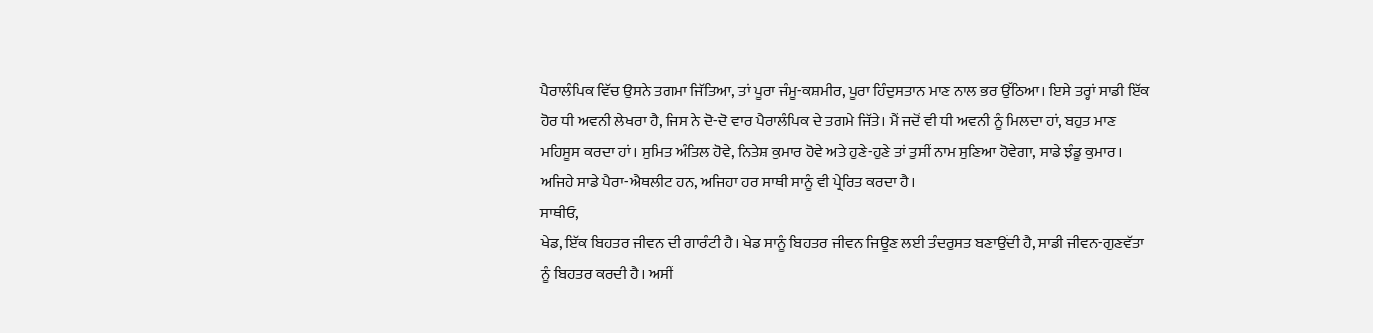ਪੈਰਾਲੰਪਿਕ ਵਿੱਚ ਉਸਨੇ ਤਗਮਾ ਜਿੱਤਿਆ, ਤਾਂ ਪੂਰਾ ਜੰਮੂ-ਕਸ਼ਮੀਰ, ਪੂਰਾ ਹਿੰਦੁਸਤਾਨ ਮਾਣ ਨਾਲ ਭਰ ਉੱਠਿਆ। ਇਸੇ ਤਰ੍ਹਾਂ ਸਾਡੀ ਇੱਕ ਹੋਰ ਧੀ ਅਵਨੀ ਲੇਖਰਾ ਹੈ, ਜਿਸ ਨੇ ਦੋ-ਦੋ ਵਾਰ ਪੈਰਾਲੰਪਿਕ ਦੇ ਤਗਮੇ ਜਿੱਤੇ। ਮੈਂ ਜਦੋਂ ਵੀ ਧੀ ਅਵਨੀ ਨੂੰ ਮਿਲਦਾ ਹਾਂ, ਬਹੁਤ ਮਾਣ ਮਹਿਸੂਸ ਕਰਦਾ ਹਾਂ। ਸੁਮਿਤ ਅੰਤਿਲ ਹੋਵੇ, ਨਿਤੇਸ਼ ਕੁਮਾਰ ਹੋਵੇ ਅਤੇ ਹੁਣੇ-ਹੁਣੇ ਤਾਂ ਤੁਸੀਂ ਨਾਮ ਸੁਣਿਆ ਹੋਵੇਗਾ, ਸਾਡੇ ਝੰਡੂ ਕੁਮਾਰ। ਅਜਿਹੇ ਸਾਡੇ ਪੈਰਾ-ਐਥਲੀਟ ਹਨ, ਅਜਿਹਾ ਹਰ ਸਾਥੀ ਸਾਨੂੰ ਵੀ ਪ੍ਰੇਰਿਤ ਕਰਦਾ ਹੈ।
ਸਾਥੀਓ,
ਖੇਡ, ਇੱਕ ਬਿਹਤਰ ਜੀਵਨ ਦੀ ਗਾਰੰਟੀ ਹੈ। ਖੇਡ ਸਾਨੂੰ ਬਿਹਤਰ ਜੀਵਨ ਜਿਊਣ ਲਈ ਤੰਦਰੁਸਤ ਬਣਾਉਂਦੀ ਹੈ, ਸਾਡੀ ਜੀਵਨ-ਗੁਣਵੱਤਾ ਨੂੰ ਬਿਹਤਰ ਕਰਦੀ ਹੈ। ਅਸੀਂ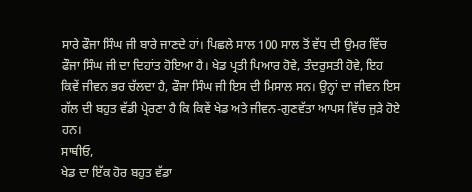ਸਾਰੇ ਫੌਜਾ ਸਿੰਘ ਜੀ ਬਾਰੇ ਜਾਣਦੇ ਹਾਂ। ਪਿਛਲੇ ਸਾਲ 100 ਸਾਲ ਤੋਂ ਵੱਧ ਦੀ ਉਮਰ ਵਿੱਚ ਫੌਜਾ ਸਿੰਘ ਜੀ ਦਾ ਦਿਹਾਂਤ ਹੋਇਆ ਹੈ। ਖੇਡ ਪ੍ਰਤੀ ਪਿਆਰ ਹੋਵੇ, ਤੰਦਰੁਸਤੀ ਹੋਵੇ, ਇਹ ਕਿਵੇਂ ਜੀਵਨ ਭਰ ਚੱਲਦਾ ਹੈ, ਫੌਜਾ ਸਿੰਘ ਜੀ ਇਸ ਦੀ ਮਿਸਾਲ ਸਨ। ਉਨ੍ਹਾਂ ਦਾ ਜੀਵਨ ਇਸ ਗੱਲ ਦੀ ਬਹੁਤ ਵੱਡੀ ਪ੍ਰੇਰਣਾ ਹੈ ਕਿ ਕਿਵੇਂ ਖੇਡ ਅਤੇ ਜੀਵਨ-ਗੁਣਵੱਤਾ ਆਪਸ ਵਿੱਚ ਜੁੜੇ ਹੋਏ ਹਨ।
ਸਾਥੀਓ,
ਖੇਡ ਦਾ ਇੱਕ ਹੋਰ ਬਹੁਤ ਵੱਡਾ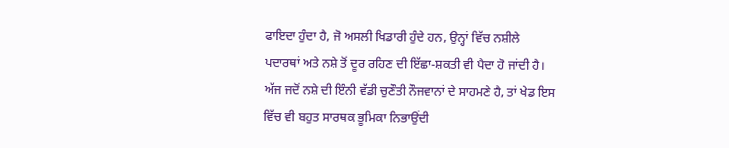ਫਾਇਦਾ ਹੁੰਦਾ ਹੈ, ਜੋ ਅਸਲੀ ਖਿਡਾਰੀ ਹੁੰਦੇ ਹਨ, ਉਨ੍ਹਾਂ ਵਿੱਚ ਨਸ਼ੀਲੇ ਪਦਾਰਥਾਂ ਅਤੇ ਨਸ਼ੇ ਤੋਂ ਦੂਰ ਰਹਿਣ ਦੀ ਇੱਛਾ-ਸ਼ਕਤੀ ਵੀ ਪੈਦਾ ਹੋ ਜਾਂਦੀ ਹੈ। ਅੱਜ ਜਦੋਂ ਨਸ਼ੇ ਦੀ ਇੰਨੀ ਵੱਡੀ ਚੁਣੌਤੀ ਨੌਜਵਾਨਾਂ ਦੇ ਸਾਹਮਣੇ ਹੈ, ਤਾਂ ਖੇਡ ਇਸ ਵਿੱਚ ਵੀ ਬਹੁਤ ਸਾਰਥਕ ਭੂਮਿਕਾ ਨਿਭਾਉਂਦੀ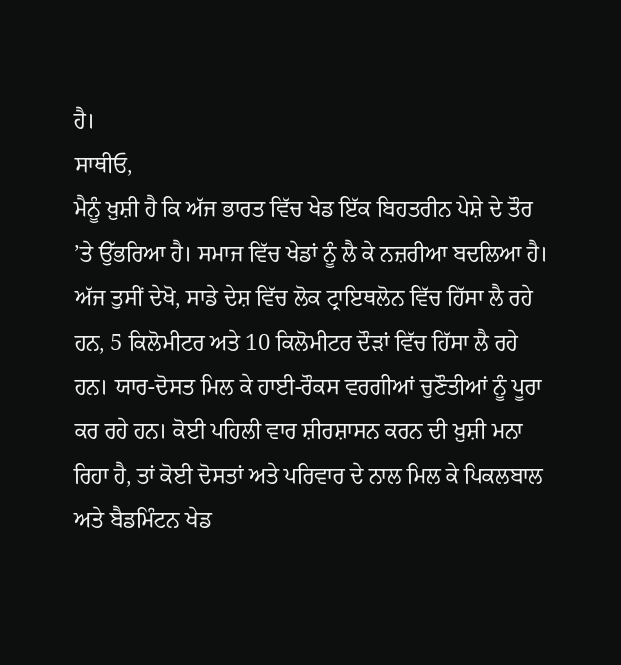ਹੈ।
ਸਾਥੀਓ,
ਮੈਨੂੰ ਖ਼ੁਸ਼ੀ ਹੈ ਕਿ ਅੱਜ ਭਾਰਤ ਵਿੱਚ ਖੇਡ ਇੱਕ ਬਿਹਤਰੀਨ ਪੇਸ਼ੇ ਦੇ ਤੌਰ ’ਤੇ ਉੱਭਰਿਆ ਹੈ। ਸਮਾਜ ਵਿੱਚ ਖੇਡਾਂ ਨੂੰ ਲੈ ਕੇ ਨਜ਼ਰੀਆ ਬਦਲਿਆ ਹੈ। ਅੱਜ ਤੁਸੀਂ ਦੇਖੋ, ਸਾਡੇ ਦੇਸ਼ ਵਿੱਚ ਲੋਕ ਟ੍ਰਾਇਥਲੋਨ ਵਿੱਚ ਹਿੱਸਾ ਲੈ ਰਹੇ ਹਨ, 5 ਕਿਲੋਮੀਟਰ ਅਤੇ 10 ਕਿਲੋਮੀਟਰ ਦੌੜਾਂ ਵਿੱਚ ਹਿੱਸਾ ਲੈ ਰਹੇ ਹਨ। ਯਾਰ-ਦੋਸਤ ਮਿਲ ਕੇ ਹਾਈ-ਰੌਕਸ ਵਰਗੀਆਂ ਚੁਣੌਤੀਆਂ ਨੂੰ ਪੂਰਾ ਕਰ ਰਹੇ ਹਨ। ਕੋਈ ਪਹਿਲੀ ਵਾਰ ਸ਼ੀਰਸ਼ਾਸਨ ਕਰਨ ਦੀ ਖ਼ੁਸ਼ੀ ਮਨਾ ਰਿਹਾ ਹੈ, ਤਾਂ ਕੋਈ ਦੋਸਤਾਂ ਅਤੇ ਪਰਿਵਾਰ ਦੇ ਨਾਲ ਮਿਲ ਕੇ ਪਿਕਲਬਾਲ ਅਤੇ ਬੈਡਮਿੰਟਨ ਖੇਡ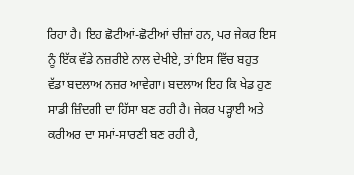ਰਿਹਾ ਹੈ। ਇਹ ਛੋਟੀਆਂ-ਛੋਟੀਆਂ ਚੀਜ਼ਾਂ ਹਨ, ਪਰ ਜੇਕਰ ਇਸ ਨੂੰ ਇੱਕ ਵੱਡੇ ਨਜ਼ਰੀਏ ਨਾਲ ਦੇਖੀਏ, ਤਾਂ ਇਸ ਵਿੱਚ ਬਹੁਤ ਵੱਡਾ ਬਦਲਾਅ ਨਜ਼ਰ ਆਵੇਗਾ। ਬਦਲਾਅ ਇਹ ਕਿ ਖੇਡ ਹੁਣ ਸਾਡੀ ਜ਼ਿੰਦਗੀ ਦਾ ਹਿੱਸਾ ਬਣ ਰਹੀ ਹੈ। ਜੇਕਰ ਪੜ੍ਹਾਈ ਅਤੇ ਕਰੀਅਰ ਦਾ ਸਮਾਂ-ਸਾਰਣੀ ਬਣ ਰਹੀ ਹੈ,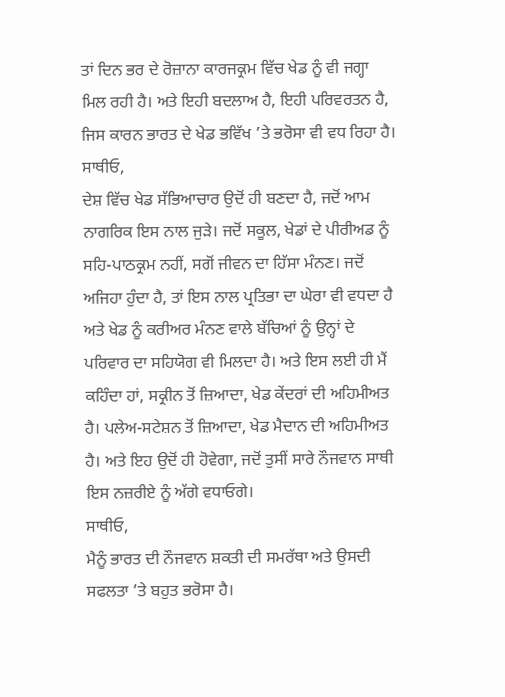ਤਾਂ ਦਿਨ ਭਰ ਦੇ ਰੋਜ਼ਾਨਾ ਕਾਰਜਕ੍ਰਮ ਵਿੱਚ ਖੇਡ ਨੂੰ ਵੀ ਜਗ੍ਹਾ ਮਿਲ ਰਹੀ ਹੈ। ਅਤੇ ਇਹੀ ਬਦਲਾਅ ਹੈ, ਇਹੀ ਪਰਿਵਰਤਨ ਹੈ, ਜਿਸ ਕਾਰਨ ਭਾਰਤ ਦੇ ਖੇਡ ਭਵਿੱਖ ’ਤੇ ਭਰੋਸਾ ਵੀ ਵਧ ਰਿਹਾ ਹੈ।
ਸਾਥੀਓ,
ਦੇਸ਼ ਵਿੱਚ ਖੇਡ ਸੱਭਿਆਚਾਰ ਉਦੋਂ ਹੀ ਬਣਦਾ ਹੈ, ਜਦੋਂ ਆਮ ਨਾਗਰਿਕ ਇਸ ਨਾਲ ਜੁੜੇ। ਜਦੋਂ ਸਕੂਲ, ਖੇਡਾਂ ਦੇ ਪੀਰੀਅਡ ਨੂੰ ਸਹਿ-ਪਾਠਕ੍ਰਮ ਨਹੀਂ, ਸਗੋਂ ਜੀਵਨ ਦਾ ਹਿੱਸਾ ਮੰਨਣ। ਜਦੋਂ ਅਜਿਹਾ ਹੁੰਦਾ ਹੈ, ਤਾਂ ਇਸ ਨਾਲ ਪ੍ਰਤਿਭਾ ਦਾ ਘੇਰਾ ਵੀ ਵਧਦਾ ਹੈ ਅਤੇ ਖੇਡ ਨੂੰ ਕਰੀਅਰ ਮੰਨਣ ਵਾਲੇ ਬੱਚਿਆਂ ਨੂੰ ਉਨ੍ਹਾਂ ਦੇ ਪਰਿਵਾਰ ਦਾ ਸਹਿਯੋਗ ਵੀ ਮਿਲਦਾ ਹੈ। ਅਤੇ ਇਸ ਲਈ ਹੀ ਮੈਂ ਕਹਿੰਦਾ ਹਾਂ, ਸਕ੍ਰੀਨ ਤੋਂ ਜ਼ਿਆਦਾ, ਖੇਡ ਕੇਂਦਰਾਂ ਦੀ ਅਹਿਮੀਅਤ ਹੈ। ਪਲੇਅ-ਸਟੇਸ਼ਨ ਤੋਂ ਜ਼ਿਆਦਾ, ਖੇਡ ਮੈਦਾਨ ਦੀ ਅਹਿਮੀਅਤ ਹੈ। ਅਤੇ ਇਹ ਉਦੋਂ ਹੀ ਹੋਵੇਗਾ, ਜਦੋਂ ਤੁਸੀਂ ਸਾਰੇ ਨੌਜਵਾਨ ਸਾਥੀ ਇਸ ਨਜ਼ਰੀਏ ਨੂੰ ਅੱਗੇ ਵਧਾਓਗੇ।
ਸਾਥੀਓ,
ਮੈਨੂੰ ਭਾਰਤ ਦੀ ਨੌਜਵਾਨ ਸ਼ਕਤੀ ਦੀ ਸਮਰੱਥਾ ਅਤੇ ਉਸਦੀ ਸਫਲਤਾ ’ਤੇ ਬਹੁਤ ਭਰੋਸਾ ਹੈ।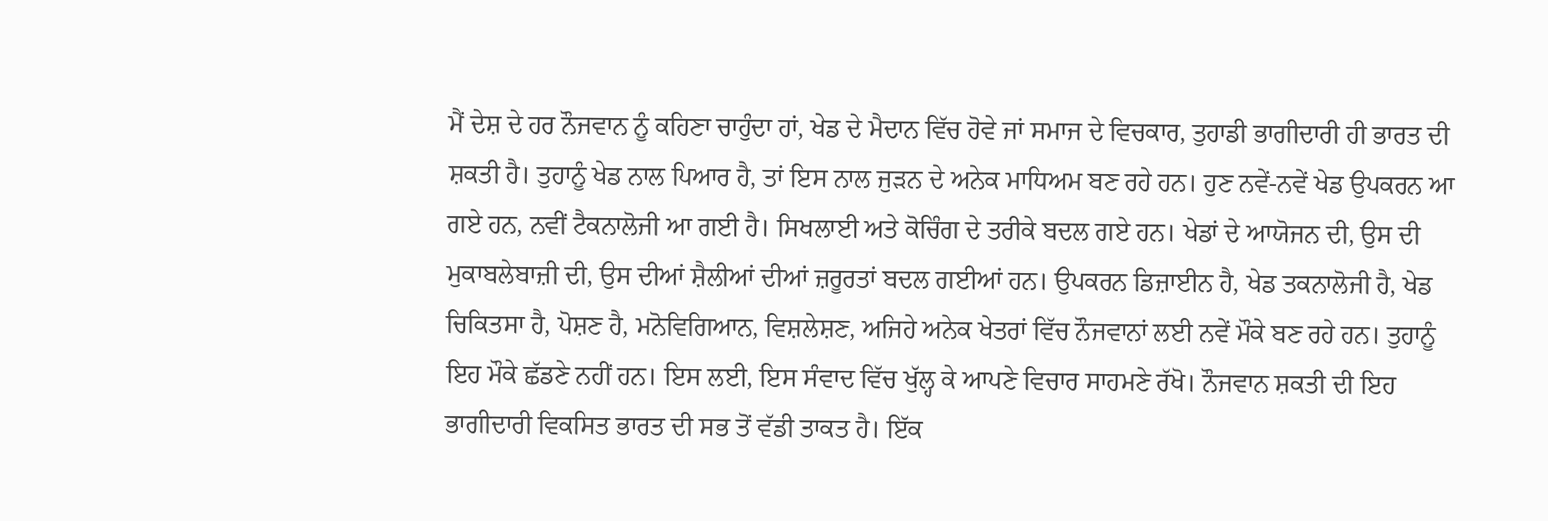ਮੈਂ ਦੇਸ਼ ਦੇ ਹਰ ਨੌਜਵਾਨ ਨੂੰ ਕਹਿਣਾ ਚਾਹੁੰਦਾ ਹਾਂ, ਖੇਡ ਦੇ ਮੈਦਾਨ ਵਿੱਚ ਹੋਵੇ ਜਾਂ ਸਮਾਜ ਦੇ ਵਿਚਕਾਰ, ਤੁਹਾਡੀ ਭਾਗੀਦਾਰੀ ਹੀ ਭਾਰਤ ਦੀ ਸ਼ਕਤੀ ਹੈ। ਤੁਹਾਨੂੰ ਖੇਡ ਨਾਲ ਪਿਆਰ ਹੈ, ਤਾਂ ਇਸ ਨਾਲ ਜੁੜਨ ਦੇ ਅਨੇਕ ਮਾਧਿਅਮ ਬਣ ਰਹੇ ਹਨ। ਹੁਣ ਨਵੇਂ-ਨਵੇਂ ਖੇਡ ਉਪਕਰਨ ਆ ਗਏ ਹਨ, ਨਵੀਂ ਟੈਕਨਾਲੋਜੀ ਆ ਗਈ ਹੈ। ਸਿਖਲਾਈ ਅਤੇ ਕੋਚਿੰਗ ਦੇ ਤਰੀਕੇ ਬਦਲ ਗਏ ਹਨ। ਖੇਡਾਂ ਦੇ ਆਯੋਜਨ ਦੀ, ਉਸ ਦੀ ਮੁਕਾਬਲੇਬਾਜ਼ੀ ਦੀ, ਉਸ ਦੀਆਂ ਸ਼ੈਲੀਆਂ ਦੀਆਂ ਜ਼ਰੂਰਤਾਂ ਬਦਲ ਗਈਆਂ ਹਨ। ਉਪਕਰਨ ਡਿਜ਼ਾਈਨ ਹੈ, ਖੇਡ ਤਕਨਾਲੋਜੀ ਹੈ, ਖੇਡ ਚਿਕਿਤਸਾ ਹੈ, ਪੋਸ਼ਣ ਹੈ, ਮਨੋਵਿਗਿਆਨ, ਵਿਸ਼ਲੇਸ਼ਣ, ਅਜਿਹੇ ਅਨੇਕ ਖੇਤਰਾਂ ਵਿੱਚ ਨੌਜਵਾਨਾਂ ਲਈ ਨਵੇਂ ਮੌਕੇ ਬਣ ਰਹੇ ਹਨ। ਤੁਹਾਨੂੰ ਇਹ ਮੌਕੇ ਛੱਡਣੇ ਨਹੀਂ ਹਨ। ਇਸ ਲਈ, ਇਸ ਸੰਵਾਦ ਵਿੱਚ ਖੁੱਲ੍ਹ ਕੇ ਆਪਣੇ ਵਿਚਾਰ ਸਾਹਮਣੇ ਰੱਖੋ। ਨੌਜਵਾਨ ਸ਼ਕਤੀ ਦੀ ਇਹ ਭਾਗੀਦਾਰੀ ਵਿਕਸਿਤ ਭਾਰਤ ਦੀ ਸਭ ਤੋਂ ਵੱਡੀ ਤਾਕਤ ਹੈ। ਇੱਕ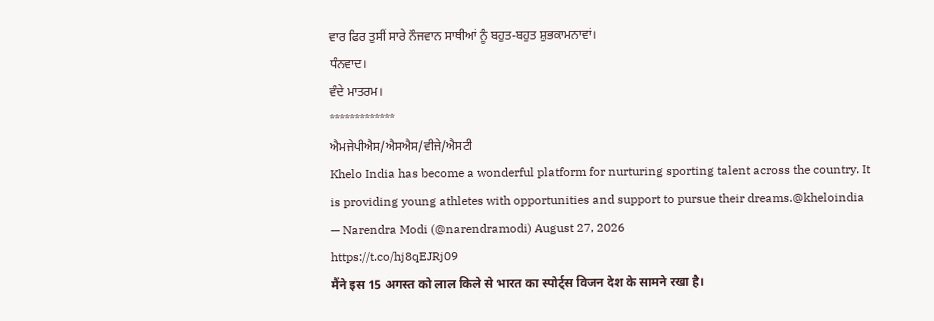ਵਾਰ ਫਿਰ ਤੁਸੀਂ ਸਾਰੇ ਨੌਜਵਾਨ ਸਾਥੀਆਂ ਨੂੰ ਬਹੁਤ-ਬਹੁਤ ਸ਼ੁਭਕਾਮਨਾਵਾਂ।
ਧੰਨਵਾਦ।
ਵੰਦੇ ਮਾਤਰਮ।
*************
ਐਮਜੇਪੀਐਸ/ਐਸਐਸ/ਵੀਜੇ/ਐਸਟੀ
Khelo India has become a wonderful platform for nurturing sporting talent across the country. It is providing young athletes with opportunities and support to pursue their dreams.@kheloindia
— Narendra Modi (@narendramodi) August 27, 2026
https://t.co/hj8qEJRj09
मैंने इस 15 अगस्त को लाल किले से भारत का स्पोर्ट्स विजन देश के सामने रखा है।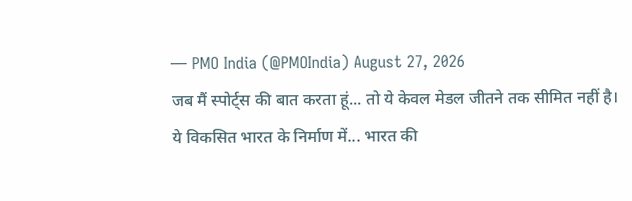— PMO India (@PMOIndia) August 27, 2026
जब मैं स्पोर्ट्स की बात करता हूं... तो ये केवल मेडल जीतने तक सीमित नहीं है।
ये विकसित भारत के निर्माण में... भारत की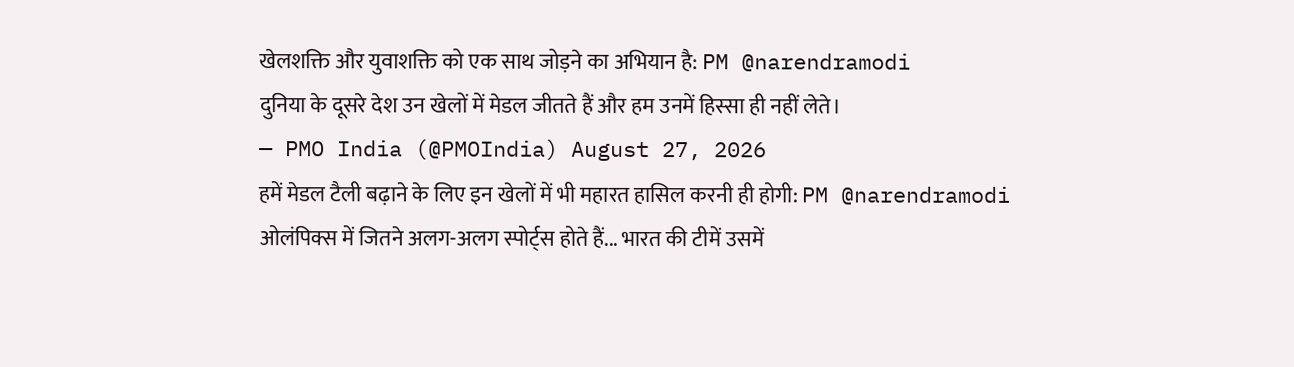खेलशक्ति और युवाशक्ति को एक साथ जोड़ने का अभियान है: PM @narendramodi
दुनिया के दूसरे देश उन खेलों में मेडल जीतते हैं और हम उनमें हिस्सा ही नहीं लेते।
— PMO India (@PMOIndia) August 27, 2026
हमें मेडल टैली बढ़ाने के लिए इन खेलों में भी महारत हासिल करनी ही होगी: PM @narendramodi
ओलंपिक्स में जितने अलग-अलग स्पोर्ट्स होते हैं... भारत की टीमें उसमें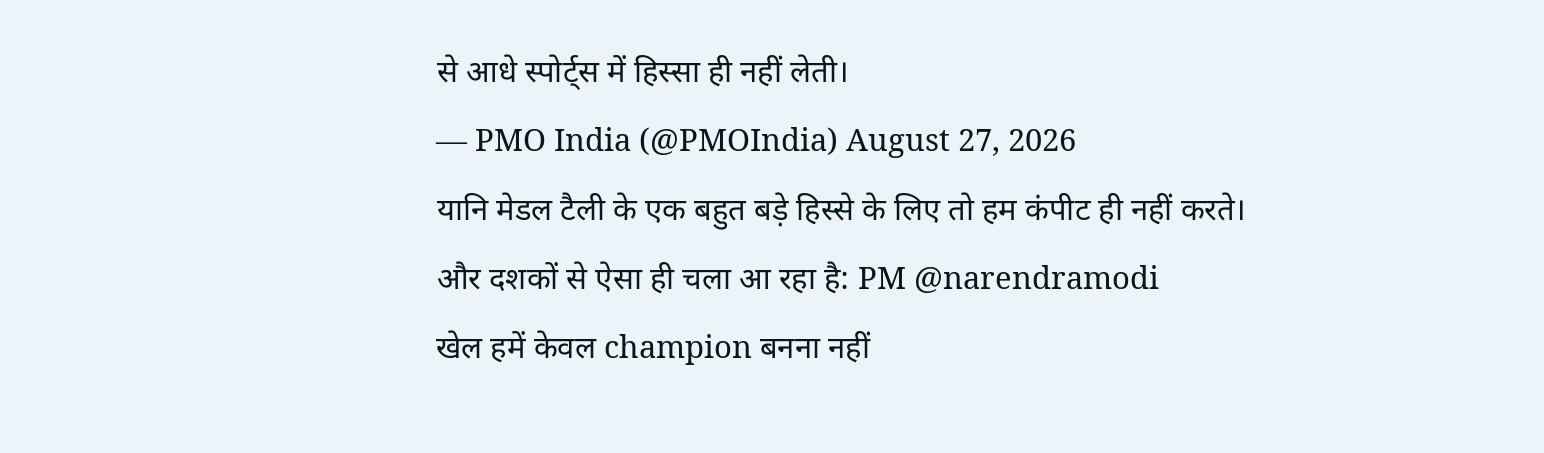से आधे स्पोर्ट्स में हिस्सा ही नहीं लेती।
— PMO India (@PMOIndia) August 27, 2026
यानि मेडल टैली के एक बहुत बड़े हिस्से के लिए तो हम कंपीट ही नहीं करते।
और दशकों से ऐसा ही चला आ रहा है: PM @narendramodi
खेल हमें केवल champion बनना नहीं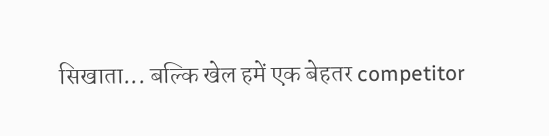सिखाता... बल्कि खेल हमें एक बेहतर competitor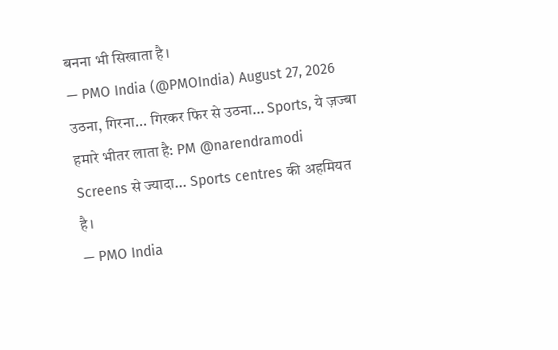बनना भी सिखाता है।
— PMO India (@PMOIndia) August 27, 2026
उठना, गिरना... गिरकर फिर से उठना... Sports, ये ज़ज्बा हमारे भीतर लाता है: PM @narendramodi
Screens से ज्यादा... Sports centres की अहमियत है।
— PMO India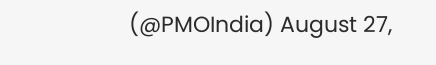(@PMOIndia) August 27,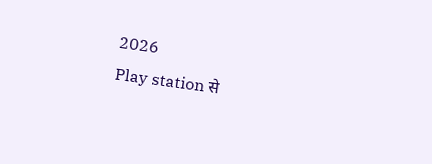2026
Play station से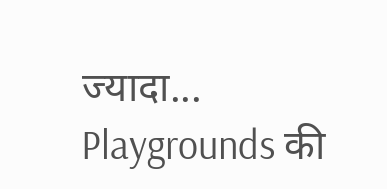ज्यादा... Playgrounds की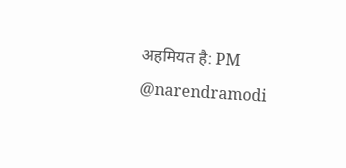अहमियत है: PM @narendramodi